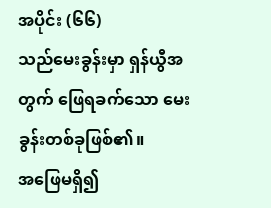အပိုင်း (၆၆)
သည်မေးခွန်းမှာ ရှန်ယွီအတွက် ဖြေရခက်သော မေးခွန်းတစ်ခုဖြစ်၏။
အဖြေမရှိ၍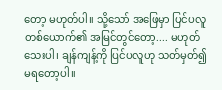တော့ မဟုတ်ပါ။ သို့သော် အဖြေမှာ ပြင်ပလူတစ်ယောက်၏ အမြင်တွင်တော့.... မဟုတ်သေးပါ၊ ချန်ကျန့်ကို ပြင်ပလူဟု သတ်မှတ်၍ မရတော့ပါ။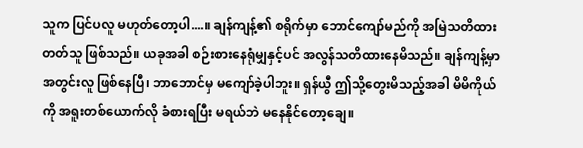သူက ပြင်ပလူ မဟုတ်တော့ပါ....။ ချန်ကျန့်၏ စရိုက်မှာ ဘောင်ကျော်မည်ကို အမြဲသတိထားတတ်သူ ဖြစ်သည်။ ယခုအခါ စဉ်းစားနေရုံမျှနှင့်ပင် အလွန်သတိထားနေမိသည်။ ချန်ကျန့်မှာ အတွင်းလူ ဖြစ်နေပြီ၊ ဘာဘောင်မှ မကျော်ခဲ့ပါဘူး။ ရှန်ယွီ ဤသို့တွေးမိသည့်အခါ မိမိကိုယ်ကို အရူးတစ်ယောက်လို ခံစားရပြီး မရယ်ဘဲ မနေနိုင်တော့ချေ။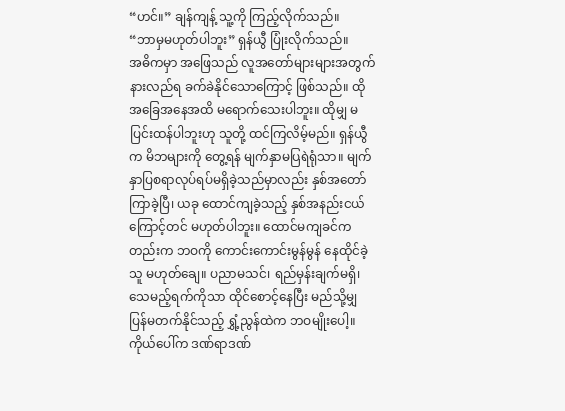“ဟင်။” ချန်ကျန့် သူ့ကို ကြည့်လိုက်သည်။
“ဘာမှမဟုတ်ပါဘူး” ရှန်ယွီ ပြုံးလိုက်သည်။
အဓိကမှာ အဖြေသည် လူအတော်များများအတွက် နားလည်ရ ခက်ခဲနိုင်သောကြောင့် ဖြစ်သည်။ ထိုအခြေအနေအထိ မရောက်သေးပါဘူး။ ထိုမျှ မပြင်းထန်ပါဘူးဟု သူတို့ ထင်ကြလိမ့်မည်။ ရှန်ယွီက မိဘများကို တွေ့ရန် မျက်နှာမပြရဲရုံသာ။ မျက်နှာပြစရာလုပ်ရပ်မရှိခဲ့သည်မှာလည်း နှစ်အတော်ကြာခဲ့ပြီ၊ ယခု ထောင်ကျခဲ့သည့် နှစ်အနည်းငယ်ကြောင့်တင် မဟုတ်ပါဘူး။ ထောင်မကျခင်ကတည်းက ဘဝကို ကောင်းကောင်းမွန်မွန် နေထိုင်ခဲ့သူ မဟုတ်ချေ။ ပညာမသင်၊ ရည်မှန်းချက်မရှိ၊ သေမည့်ရက်ကိုသာ ထိုင်စောင့်နေပြီး မည်သို့မျှ ပြန်မတက်နိုင်သည့် ရွှံ့ညွန်ထဲက ဘဝမျိုးပေါ့။ ကိုယ်ပေါ်က ဒဏ်ရာဒဏ်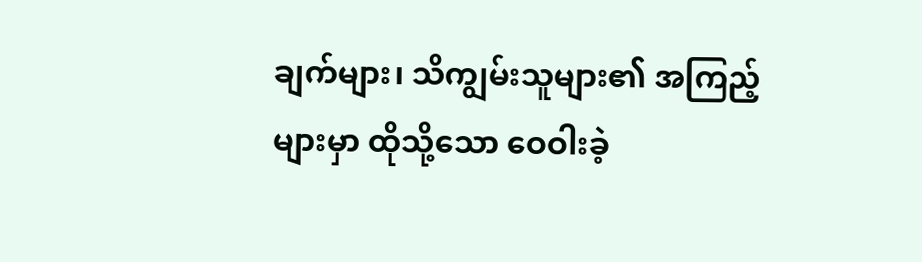ချက်များ၊ သိကျွမ်းသူများ၏ အကြည့်များမှာ ထိုသို့သော ဝေဝါးခဲ့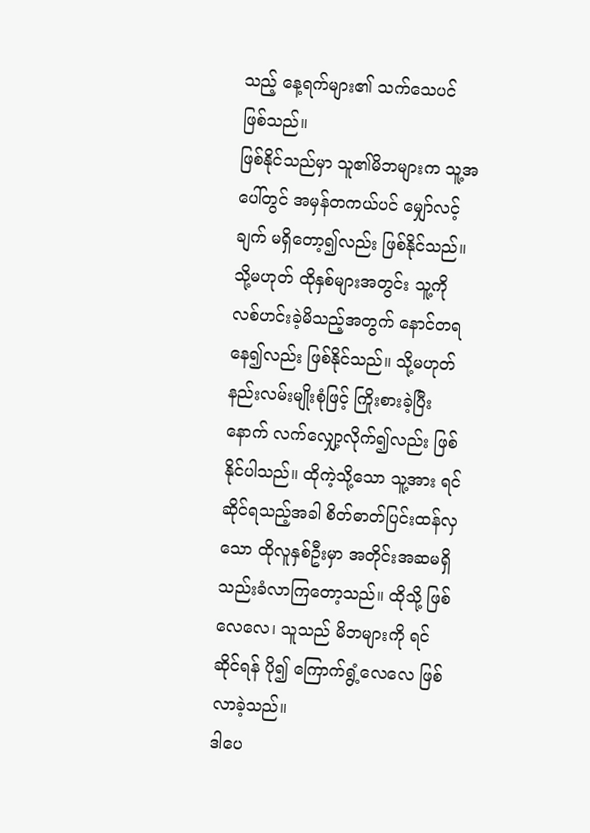သည့် နေ့ရက်များ၏ သက်သေပင် ဖြစ်သည်။
ဖြစ်နိုင်သည်မှာ သူ၏မိဘများက သူ့အပေါ်တွင် အမှန်တကယ်ပင် မျှော်လင့်ချက် မရှိတော့၍လည်း ဖြစ်နိုင်သည်။ သို့မဟုတ် ထိုနှစ်များအတွင်း သူ့ကို လစ်ဟင်းခဲ့မိသည့်အတွက် နောင်တရနေ၍လည်း ဖြစ်နိုင်သည်။ သို့မဟုတ် နည်းလမ်းမျိုးစုံဖြင့် ကြိုးစားခဲ့ပြီးနောက် လက်လျှော့လိုက်၍လည်း ဖြစ်နိုင်ပါသည်။ ထိုကဲ့သို့သော သူ့အား ရင်ဆိုင်ရသည့်အခါ စိတ်ဓာတ်ပြင်းထန်လှသော ထိုလူနှစ်ဦးမှာ အတိုင်းအဆမရှိ သည်းခံလာကြတော့သည်။ ထိုသို့ ဖြစ်လေလေ၊ သူသည် မိဘများကို ရင်ဆိုင်ရန် ပို၍ ကြောက်ရွံ့လေလေ ဖြစ်လာခဲ့သည်။
ဒါပေ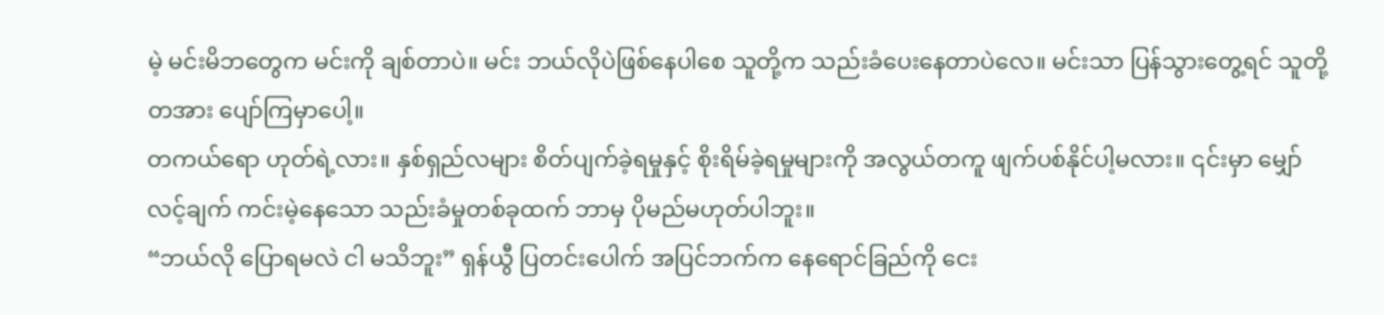မဲ့ မင်းမိဘတွေက မင်းကို ချစ်တာပဲ။ မင်း ဘယ်လိုပဲဖြစ်နေပါစေ သူတို့က သည်းခံပေးနေတာပဲလေ။ မင်းသာ ပြန်သွားတွေ့ရင် သူတို့ တအား ပျော်ကြမှာပေါ့။
တကယ်ရော ဟုတ်ရဲ့လား။ နှစ်ရှည်လများ စိတ်ပျက်ခဲ့ရမှုနှင့် စိုးရိမ်ခဲ့ရမှုများကို အလွယ်တကူ ဖျက်ပစ်နိုင်ပါ့မလား။ ၎င်းမှာ မျှော်လင့်ချက် ကင်းမဲ့နေသော သည်းခံမှုတစ်ခုထက် ဘာမှ ပိုမည်မဟုတ်ပါဘူး။
“ဘယ်လို ပြောရမလဲ ငါ မသိဘူး” ရှန်ယွီ ပြတင်းပေါက် အပြင်ဘက်က နေရောင်ခြည်ကို ငေး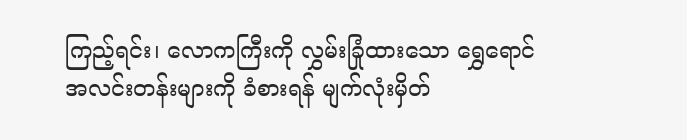ကြည့်ရင်း၊ လောကကြီးကို လွှမ်းခြုံထားသော ရွှေရောင်အလင်းတန်းများကို ခံစားရန် မျက်လုံးမှိတ်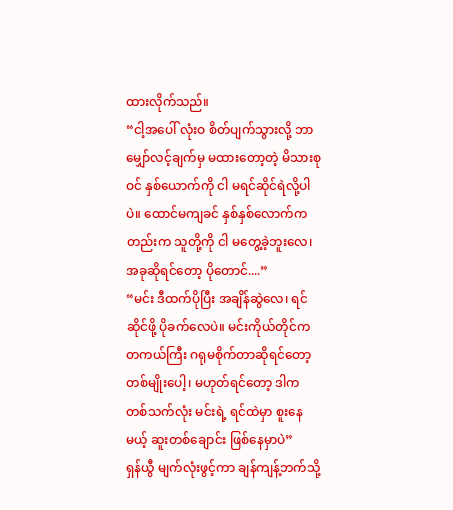ထားလိုက်သည်။
“ငါ့အပေါ် လုံးဝ စိတ်ပျက်သွားလို့ ဘာမျှော်လင့်ချက်မှ မထားတော့တဲ့ မိသားစုဝင် နှစ်ယောက်ကို ငါ မရင်ဆိုင်ရဲလို့ပါပဲ။ ထောင်မကျခင် နှစ်နှစ်လောက်ကတည်းက သူတို့ကို ငါ မတွေ့ခဲ့ဘူးလေ၊ အခုဆိုရင်တော့ ပိုတောင်....”
“မင်း ဒီထက်ပိုပြီး အချိန်ဆွဲလေ၊ ရင်ဆိုင်ဖို့ ပိုခက်လေပဲ။ မင်းကိုယ်တိုင်က တကယ်ကြီး ဂရုမစိုက်တာဆိုရင်တော့ တစ်မျိုးပေါ့၊ မဟုတ်ရင်တော့ ဒါက တစ်သက်လုံး မင်းရဲ့ ရင်ထဲမှာ စူးနေမယ့် ဆူးတစ်ချောင်း ဖြစ်နေမှာပဲ”
ရှန်ယွီ မျက်လုံးဖွင့်ကာ ချန်ကျန့်ဘက်သို့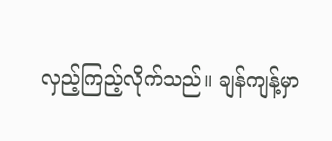လှည့်ကြည့်လိုက်သည်။ ချန်ကျန့်မှာ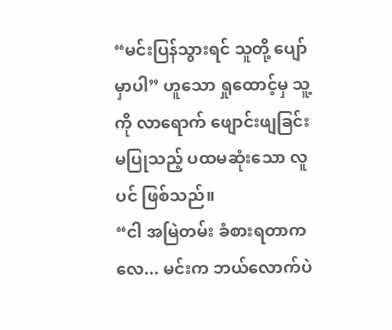“မင်းပြန်သွားရင် သူတို့ ပျော်မှာပါ” ဟူသော ရှုထောင့်မှ သူ့ကို လာရောက် ဖျောင်းဖျခြင်း မပြုသည့် ပထမဆုံးသော လူပင် ဖြစ်သည်။
“ငါ အမြဲတမ်း ခံစားရတာကလေ... မင်းက ဘယ်လောက်ပဲ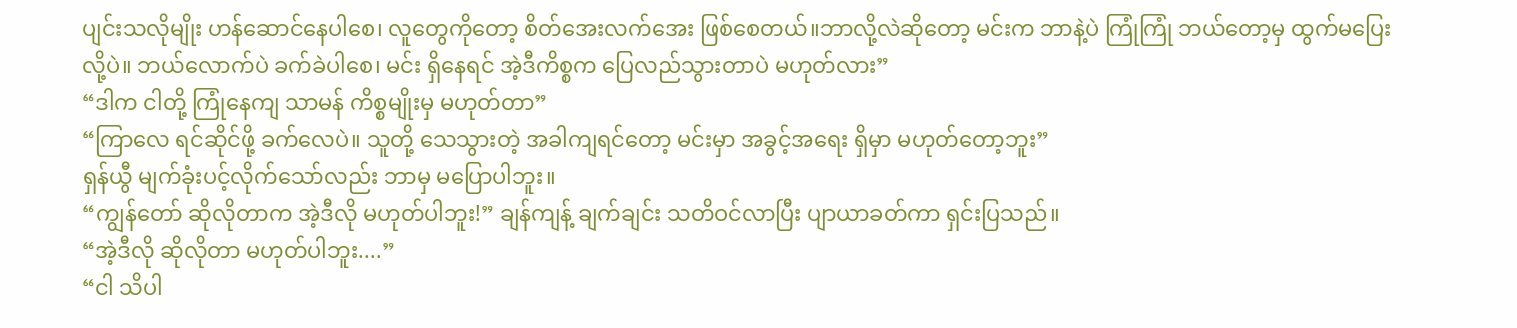ပျင်းသလိုမျိုး ဟန်ဆောင်နေပါစေ၊ လူတွေကိုတော့ စိတ်အေးလက်အေး ဖြစ်စေတယ်။ဘာလို့လဲဆိုတော့ မင်းက ဘာနဲ့ပဲ ကြုံကြုံ ဘယ်တော့မှ ထွက်မပြေးလို့ပဲ။ ဘယ်လောက်ပဲ ခက်ခဲပါစေ၊ မင်း ရှိနေရင် အဲ့ဒီကိစ္စက ပြေလည်သွားတာပဲ မဟုတ်လား”
“ဒါက ငါတို့ ကြုံနေကျ သာမန် ကိစ္စမျိုးမှ မဟုတ်တာ”
“ကြာလေ ရင်ဆိုင်ဖို့ ခက်လေပဲ။ သူတို့ သေသွားတဲ့ အခါကျရင်တော့ မင်းမှာ အခွင့်အရေး ရှိမှာ မဟုတ်တော့ဘူး”
ရှန်ယွီ မျက်ခုံးပင့်လိုက်သော်လည်း ဘာမှ မပြောပါဘူး။
“ကျွန်တော် ဆိုလိုတာက အဲ့ဒီလို မဟုတ်ပါဘူး!” ချန်ကျန့် ချက်ချင်း သတိဝင်လာပြီး ပျာယာခတ်ကာ ရှင်းပြသည်။
“အဲ့ဒီလို ဆိုလိုတာ မဟုတ်ပါဘူး....”
“ငါ သိပါ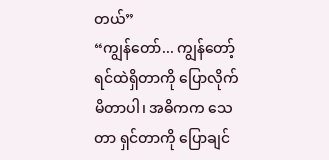တယ်”
“ကျွန်တော်... ကျွန်တော့် ရင်ထဲရှိတာကို ပြောလိုက်မိတာပါ၊ အဓိကက သေတာ ရှင်တာကို ပြောချင်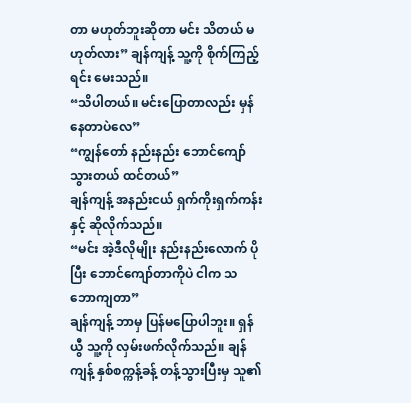တာ မဟုတ်ဘူးဆိုတာ မင်း သိတယ် မဟုတ်လား” ချန်ကျန့် သူ့ကို စိုက်ကြည့်ရင်း မေးသည်။
“သိပါတယ်။ မင်းပြောတာလည်း မှန်နေတာပဲလေ”
“ကျွန်တော် နည်းနည်း ဘောင်ကျော်သွားတယ် ထင်တယ်”
ချန်ကျန့် အနည်းငယ် ရှက်ကိုးရှက်ကန်းနှင့် ဆိုလိုက်သည်။
“မင်း အဲ့ဒီလိုမျိုး နည်းနည်းလောက် ပိုပြီး ဘောင်ကျော်တာကိုပဲ ငါက သဘောကျတာ”
ချန်ကျန့် ဘာမှ ပြန်မပြောပါဘူး။ ရှန်ယွီ သူ့ကို လှမ်းဖက်လိုက်သည်။ ချန်ကျန့် နှစ်စက္ကန့်ခန့် တန့်သွားပြီးမှ သူ၏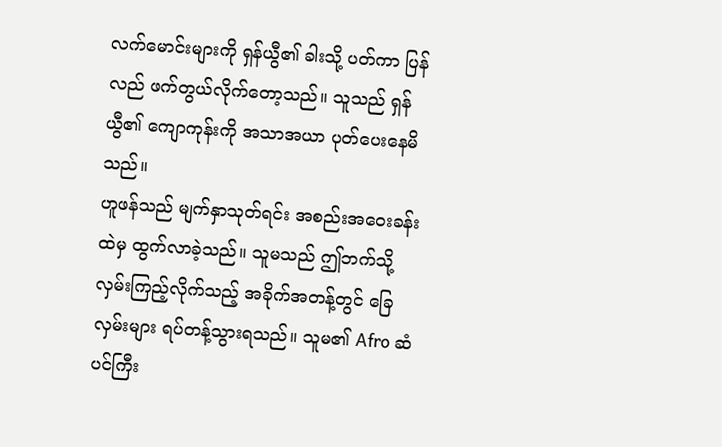လက်မောင်းများကို ရှန်ယွီ၏ ခါးသို့ ပတ်ကာ ပြန်လည် ဖက်တွယ်လိုက်တော့သည်။ သူသည် ရှန်ယွီ၏ ကျောကုန်းကို အသာအယာ ပုတ်ပေးနေမိသည်။
ဟူဖန်သည် မျက်နှာသုတ်ရင်း အစည်းအဝေးခန်းထဲမှ ထွက်လာခဲ့သည်။ သူမသည် ဤဘက်သို့ လှမ်းကြည့်လိုက်သည့် အခိုက်အတန့်တွင် ခြေလှမ်းများ ရပ်တန့်သွားရသည်။ သူမ၏ Afro ဆံပင်ကြီး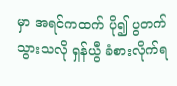မှာ အရင်ကထက် ပို၍ ပွတက်သွားသလို ရှန်ယွီ ခံစားလိုက်ရ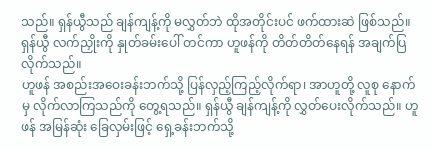သည်။ ရှန်ယွီသည် ချန်ကျန့်ကို မလွှတ်ဘဲ ထိုအတိုင်းပင် ဖက်ထားဆဲ ဖြစ်သည်။ ရှန်ယွီ လက်ညှိုးကို နှုတ်ခမ်းပေါ် တင်ကာ ဟူဖန်ကို တိတ်တိတ်နေရန် အချက်ပြလိုက်သည်။
ဟူဖန် အစည်းအဝေးခန်းဘက်သို့ ပြန်လှည့်ကြည့်လိုက်ရာ၊ အာဟူတို့ လူစု နောက်မှ လိုက်လာကြသည်ကို တွေ့ရသည်။ ရှန်ယွီ ချန်ကျန့်ကို လွှတ်ပေးလိုက်သည်။ ဟူဖန် အမြန်ဆုံး ခြေလှမ်းဖြင့် ရှေ့ခန်းဘက်သို့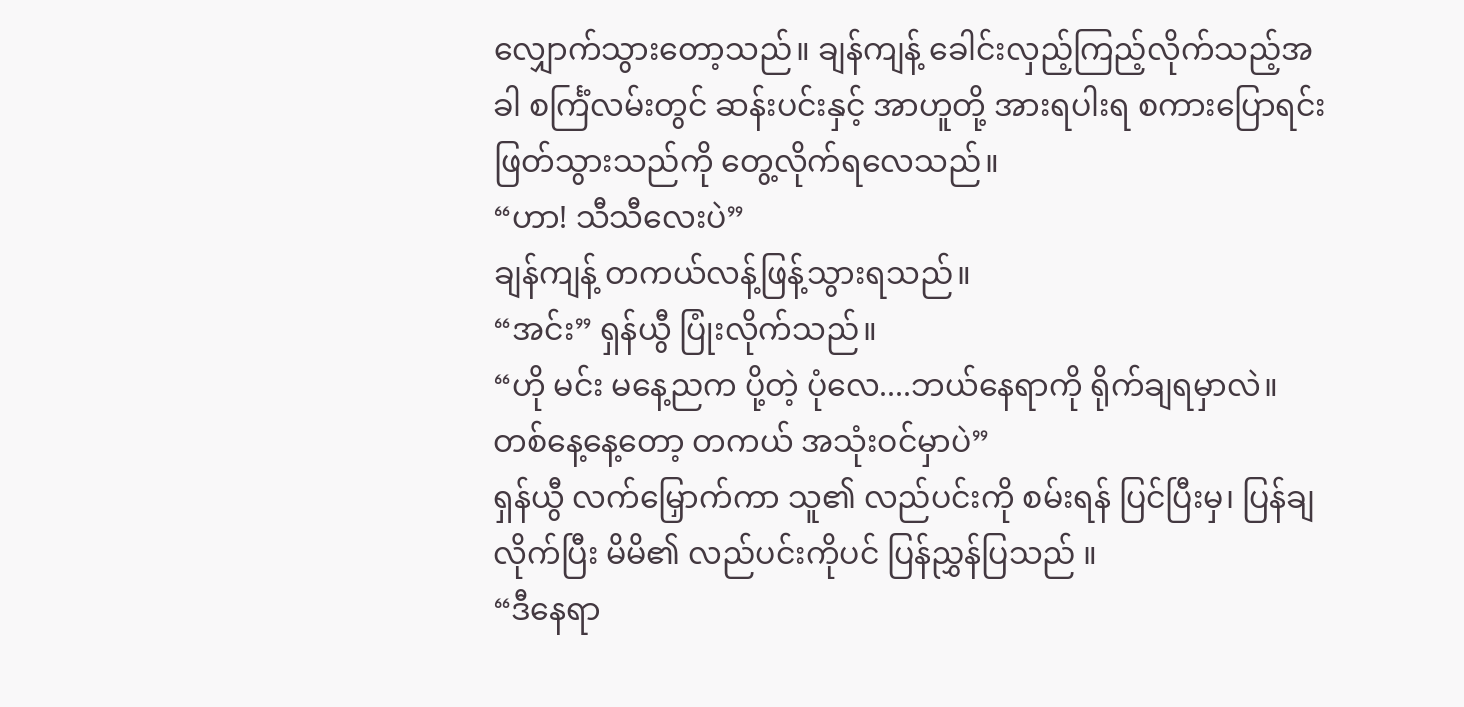လျှောက်သွားတော့သည်။ ချန်ကျန့် ခေါင်းလှည့်ကြည့်လိုက်သည့်အခါ စင်္ကြံလမ်းတွင် ဆန်းပင်းနှင့် အာဟူတို့ အားရပါးရ စကားပြောရင်း ဖြတ်သွားသည်ကို တွေ့လိုက်ရလေသည်။
“ဟာ! သီသီလေးပဲ”
ချန်ကျန့် တကယ်လန့်ဖြန့်သွားရသည်။
“အင်း” ရှန်ယွီ ပြုံးလိုက်သည်။
“ဟို မင်း မနေ့ညက ပို့တဲ့ ပုံလေ....ဘယ်နေရာကို ရိုက်ချရမှာလဲ။ တစ်နေ့နေ့တော့ တကယ် အသုံးဝင်မှာပဲ”
ရှန်ယွီ လက်မြှောက်ကာ သူ၏ လည်ပင်းကို စမ်းရန် ပြင်ပြီးမှ၊ ပြန်ချလိုက်ပြီး မိမိ၏ လည်ပင်းကိုပင် ပြန်ညွှန်ပြသည် ။
“ဒီနေရာ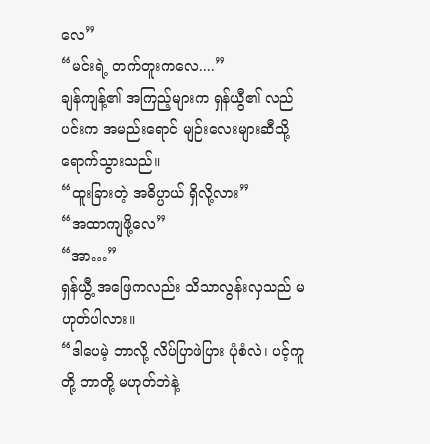လေ”
“မင်းရဲ့ တက်တူးကလေ....”
ချန်ကျန့်၏ အကြည့်များက ရှန်ယွီ၏ လည်ပင်းက အမည်းရောင် မျဉ်းလေးများဆီသို့ ရောက်သွားသည်။
“ထူးခြားတဲ့ အဓိပ္ပာယ် ရှိလို့လား”
“အထာကျဖို့လေ”
“အာ…”
ရှန်ယွီ့ အဖြေကလည်း သိသာလွန်းလှသည် မဟုတ်ပါလား။
“ဒါပေမဲ့ ဘာလို့ လိပ်ပြာဖဲပြား ပုံစံလဲ၊ ပင့်ကူတို့ ဘာတို့ မဟုတ်ဘဲနဲ့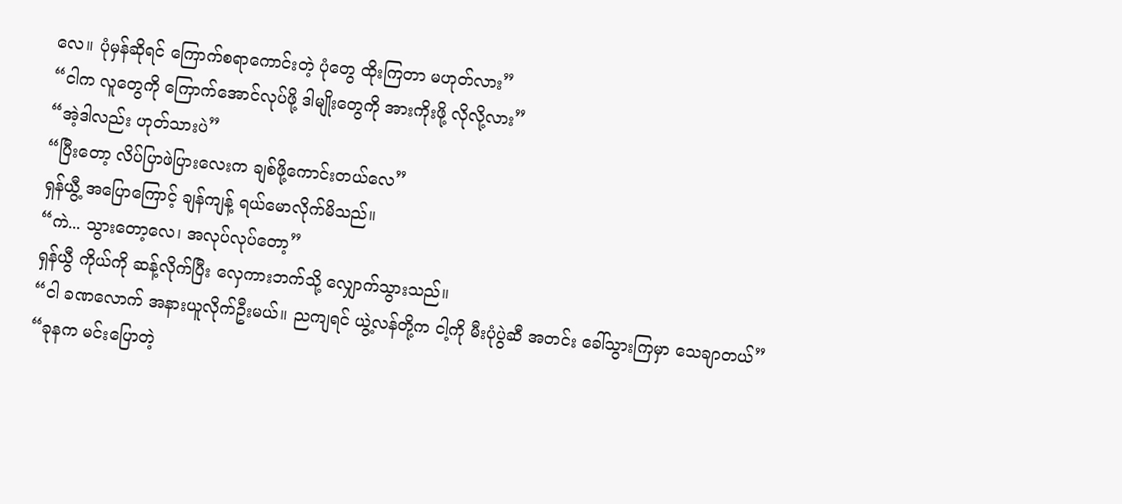လေ။ ပုံမှန်ဆိုရင် ကြောက်စရာကောင်းတဲ့ ပုံတွေ ထိုးကြတာ မဟုတ်လား”
“ငါက လူတွေကို ကြောက်အောင်လုပ်ဖို့ ဒါမျိုးတွေကို အားကိုးဖို့ လိုလို့လား”
“အဲ့ဒါလည်း ဟုတ်သားပဲ”
“ပြီးတော့ လိပ်ပြာဖဲပြားလေးက ချစ်ဖို့ကောင်းတယ်လေ”
ရှန်ယွီ့ အပြောကြောင့် ချန်ကျန့် ရယ်မောလိုက်မိသည်။
“ကဲ... သွားတော့လေ၊ အလုပ်လုပ်တော့”
ရှန်ယွီ ကိုယ်ကို ဆန့်လိုက်ပြီး လှေကားဘက်သို့ လျှောက်သွားသည်။
“ငါ ခဏလောက် အနားယူလိုက်ဦးမယ်။ ညကျရင် ယွဲ့လန်တို့က ငါ့ကို မီးပုံပွဲဆီ အတင်း ခေါ်သွားကြမှာ သေချာတယ်”
“ခုနက မင်းပြောတဲ့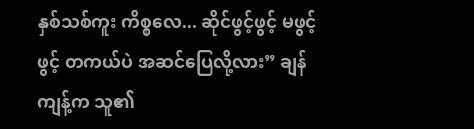နှစ်သစ်ကူး ကိစ္စလေ... ဆိုင်ဖွင့်ဖွင့် မဖွင့်ဖွင့် တကယ်ပဲ အဆင်ပြေလို့လား” ချန်ကျန့်က သူ၏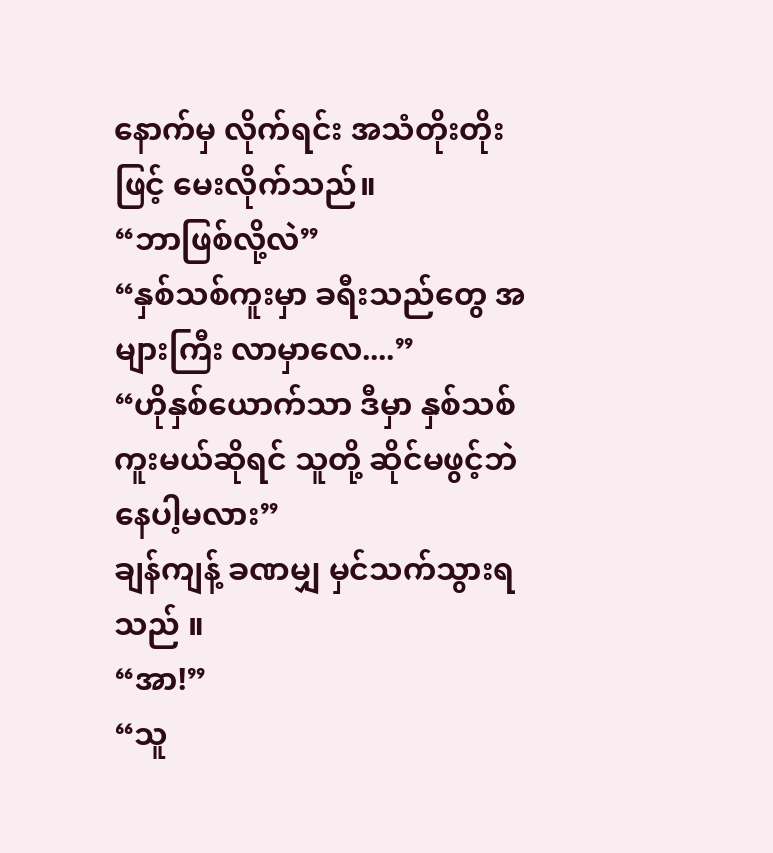နောက်မှ လိုက်ရင်း အသံတိုးတိုးဖြင့် မေးလိုက်သည်။
“ဘာဖြစ်လို့လဲ”
“နှစ်သစ်ကူးမှာ ခရီးသည်တွေ အများကြီး လာမှာလေ....”
“ဟိုနှစ်ယောက်သာ ဒီမှာ နှစ်သစ်ကူးမယ်ဆိုရင် သူတို့ ဆိုင်မဖွင့်ဘဲ နေပါ့မလား”
ချန်ကျန့် ခဏမျှ မှင်သက်သွားရသည် ။
“အာ!”
“သူ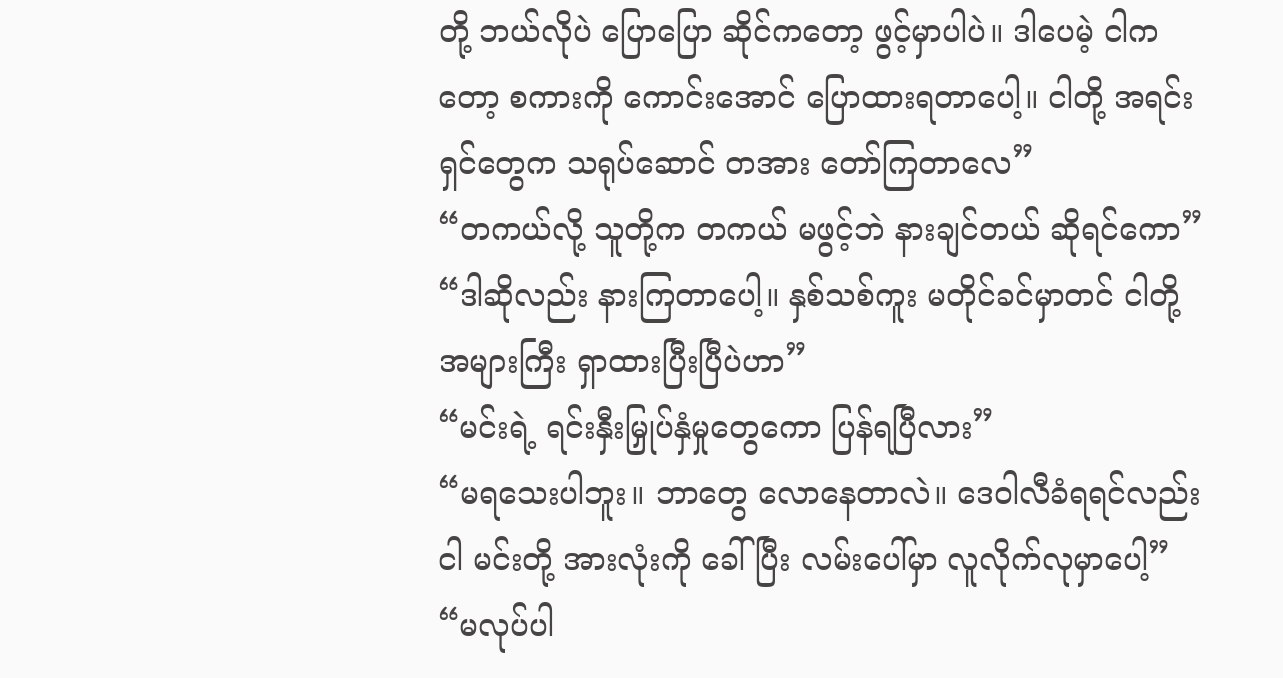တို့ ဘယ်လိုပဲ ပြောပြော ဆိုင်ကတော့ ဖွင့်မှာပါပဲ။ ဒါပေမဲ့ ငါကတော့ စကားကို ကောင်းအောင် ပြောထားရတာပေါ့။ ငါတို့ အရင်းရှင်တွေက သရုပ်ဆောင် တအား တော်ကြတာလေ”
“တကယ်လို့ သူတို့က တကယ် မဖွင့်ဘဲ နားချင်တယ် ဆိုရင်ကော”
“ဒါဆိုလည်း နားကြတာပေါ့။ နှစ်သစ်ကူး မတိုင်ခင်မှာတင် ငါတို့ အများကြီး ရှာထားပြီးပြီပဲဟာ”
“မင်းရဲ့ ရင်းနှီးမြှုပ်နှံမှုတွေကော ပြန်ရပြီလား”
“မရသေးပါဘူး။ ဘာတွေ လောနေတာလဲ။ ဒေဝါလီခံရရင်လည်း ငါ မင်းတို့ အားလုံးကို ခေါ်ပြီး လမ်းပေါ်မှာ လူလိုက်လုမှာပေါ့”
“မလုပ်ပါ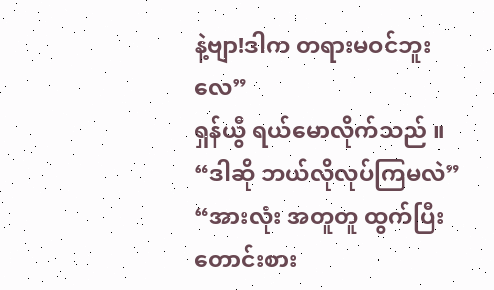နဲ့ဗျာ!ဒါက တရားမဝင်ဘူးလေ”
ရှန်ယွီ ရယ်မောလိုက်သည် ။
“ဒါဆို ဘယ်လိုလုပ်ကြမလဲ”
“အားလုံး အတူတူ ထွက်ပြီး တောင်းစား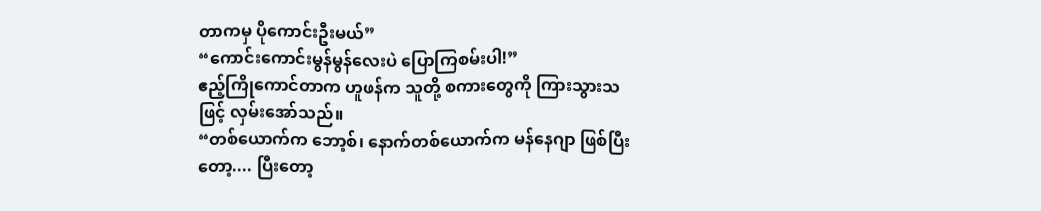တာကမှ ပိုကောင်းဦးမယ်”
“ကောင်းကောင်းမွန်မွန်လေးပဲ ပြောကြစမ်းပါ!”
ဧည့်ကြိုကောင်တာက ဟူဖန်က သူတို့ စကားတွေကို ကြားသွားသဖြင့် လှမ်းအော်သည်။
“တစ်ယောက်က ဘော့စ်၊ နောက်တစ်ယောက်က မန်နေဂျာ ဖြစ်ပြီးတော့.... ပြီးတော့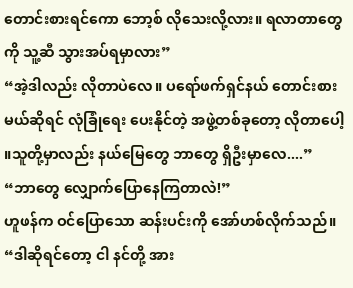တောင်းစားရင်ကော ဘော့စ် လိုသေးလို့လား။ ရလာတာတွေကို သူ့ဆီ သွားအပ်ရမှာလား”
“အဲ့ဒါလည်း လိုတာပဲလေ။ ပရော်ဖက်ရှင်နယ် တောင်းစားမယ်ဆိုရင် လုံခြုံရေး ပေးနိုင်တဲ့ အဖွဲ့တစ်ခုတော့ လိုတာပေါ့ ။သူတို့မှာလည်း နယ်မြေတွေ ဘာတွေ ရှိဦးမှာလေ....”
“ဘာတွေ လျှောက်ပြောနေကြတာလဲ!”
ဟူဖန်က ဝင်ပြောသော ဆန်းပင်းကို အော်ဟစ်လိုက်သည်။
“ဒါဆိုရင်တော့ ငါ နင်တို့ အား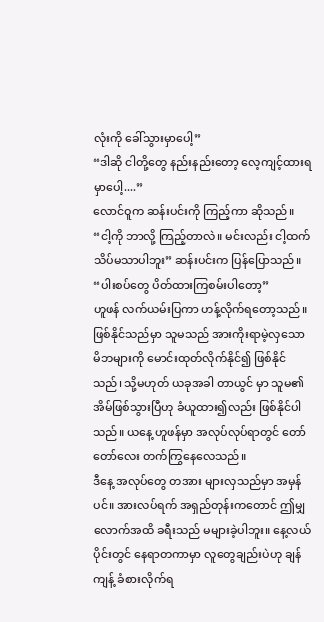လုံးကို ခေါ်သွားမှာပေါ့”
“ဒါဆို ငါတို့တွေ နည်းနည်းတော့ လေ့ကျင့်ထားရမှာပေါ့....”
လောင်ဝူက ဆန်းပင်းကို ကြည့်ကာ ဆိုသည်။
“ငါ့ကို ဘာလို့ ကြည့်တာလဲ။ မင်းလည်း ငါ့ထက် သိပ်မသာပါဘူး” ဆန်းပင်းက ပြန်ပြောသည်။
“ပါးစပ်တွေ ပိတ်ထားကြစမ်းပါတော့”
ဟူဖန် လက်ယမ်းပြကာ ဟန့်လိုက်ရတော့သည်။ ဖြစ်နိုင်သည်မှာ သူမသည် အားကိုးရာမဲ့လှသော မိဘများကို မောင်းထုတ်လိုက်နိုင်၍ ဖြစ်နိုင်သည်၊ သို့မဟုတ် ယခုအခါ တာယွင် မှာ သူမ၏ အိမ်ဖြစ်သွားပြီဟု ခံယူထား၍လည်း ဖြစ်နိုင်ပါသည်။ ယနေ့ ဟူဖန်မှာ အလုပ်လုပ်ရာတွင် တော်တော်လေး တက်ကြွနေလေသည်။
ဒီနေ့ အလုပ်တွေ တအား များလှသည်မှာ အမှန်ပင်။ အားလပ်ရက် အရှည်တုန်းကတောင် ဤမျှလောက်အထိ ခရီးသည် မများခဲ့ပါဘူး။ နေ့လယ်ပိုင်းတွင် နေရာတကာမှာ လူတွေချည်းပဲဟု ချန်ကျန့် ခံစားလိုက်ရ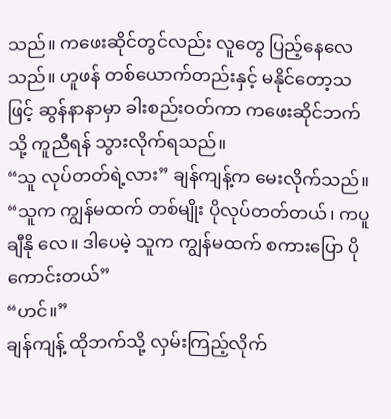သည်။ ကဖေးဆိုင်တွင်လည်း လူတွေ ပြည့်နေလေသည်။ ဟူဖန် တစ်ယောက်တည်းနှင့် မနိုင်တော့သဖြင့် ဆွန်နာနာမှာ ခါးစည်းဝတ်ကာ ကဖေးဆိုင်ဘက်သို့ ကူညီရန် သွားလိုက်ရသည်။
“သူ လုပ်တတ်ရဲ့လား” ချန်ကျန့်က မေးလိုက်သည်။
“သူက ကျွန်မထက် တစ်မျိုး ပိုလုပ်တတ်တယ်၊ ကပူချီနို လေ။ ဒါပေမဲ့ သူက ကျွန်မထက် စကားပြော ပိုကောင်းတယ်”
“ဟင်။”
ချန်ကျန့် ထိုဘက်သို့ လှမ်းကြည့်လိုက်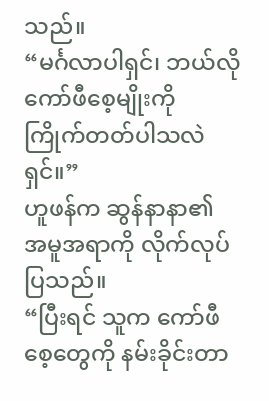သည်။
“မင်္ဂလာပါရှင်၊ ဘယ်လို ကော်ဖီစေ့မျိုးကို ကြိုက်တတ်ပါသလဲရှင်။”
ဟူဖန်က ဆွန်နာနာ၏ အမူအရာကို လိုက်လုပ်ပြသည်။
“ပြီးရင် သူက ကော်ဖီစေ့တွေကို နမ်းခိုင်းတာ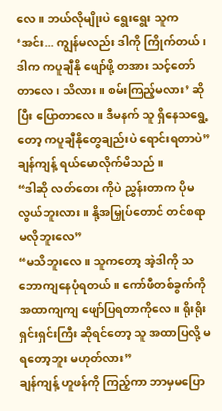လေ။ ဘယ်လိုမျိုးပဲ ရွေးရွေး သူက ‘အင်း... ကျွန်မလည်း ဒါကို ကြိုက်တယ်၊ ဒါက ကပူချီနို ဖျော်ဖို့ တအား သင့်တော်တာလေ၊ သိလား။ စမ်းကြည့်မလား’ ဆိုပြီး ပြောတာလေ။ ဒီမနက် သူ ရှိနေသရွေ့တော့ ကပူချီနိုတွေချည်းပဲ ရောင်းရတာပဲ”
ချန်ကျန့် ရယ်မောလိုက်မိသည် ။
“ဒါဆို လတ်တေး ကိုပဲ ညွှန်းတာက ပိုမလွယ်ဘူးလား။ နို့အမြှုပ်တောင် တင်စရာ မလိုဘူးလေ”
“မသိဘူးလေ။ သူကတော့ အဲ့ဒါကို သဘောကျနေပုံရတယ်။ ကော်ဖီတစ်ခွက်ကို အထာကျကျ ဖျော်ပြရတာကိုလေ။ ရိုးရိုးရှင်းရှင်းကြီး ဆိုရင်တော့ သူ အထာပြလို့ မရတော့ဘူး မဟုတ်လား”
ချန်ကျန့် ဟူဖန်ကို ကြည့်ကာ ဘာမှမပြော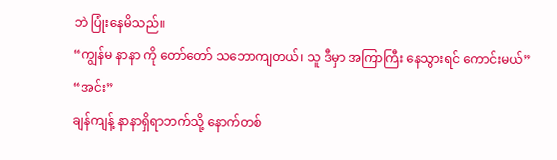ဘဲ ပြုံးနေမိသည်။
“ကျွန်မ နာနာ ကို တော်တော် သဘောကျတယ်၊ သူ ဒီမှာ အကြာကြီး နေသွားရင် ကောင်းမယ်”
“အင်း”
ချန်ကျန့် နာနာရှိရာဘက်သို့ နောက်တစ်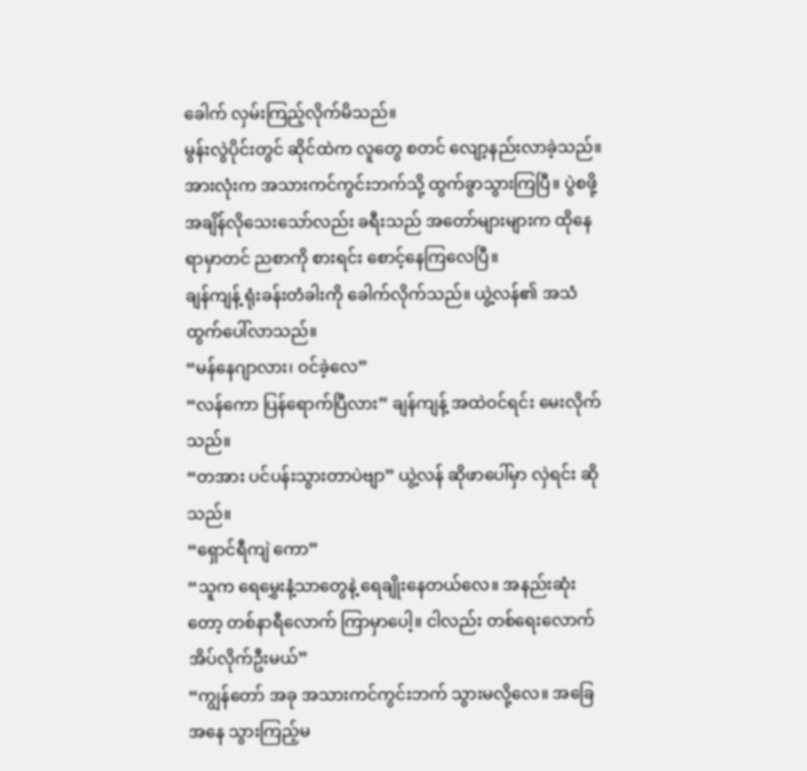ခေါက် လှမ်းကြည့်လိုက်မိသည်။
မွန်းလွဲပိုင်းတွင် ဆိုင်ထဲက လူတွေ စတင် လျော့နည်းလာခဲ့သည်။ အားလုံးက အသားကင်ကွင်းဘက်သို့ ထွက်ခွာသွားကြပြီ။ ပွဲစဖို့ အချိန်လိုသေးသော်လည်း ခရီးသည် အတော်များများက ထိုနေရာမှာတင် ညစာကို စားရင်း စောင့်နေကြလေပြီ။
ချန်ကျန့် ရုံးခန်းတံခါးကို ခေါက်လိုက်သည်။ ယွဲ့လန်၏ အသံ ထွက်ပေါ်လာသည်။
“မန်နေဂျာလား၊ ဝင်ခဲ့လေ”
“လန်ကော ပြန်ရောက်ပြီလား” ချန်ကျန့် အထဲဝင်ရင်း မေးလိုက်သည်။
“တအား ပင်ပန်းသွားတာပဲဗျာ” ယွဲ့လန် ဆိုဖာပေါ်မှာ လှဲရင်း ဆိုသည်။
“ရှောင်ရီကျဲ ကော”
“သူက ရေမွှေးနံ့သာတွေနဲ့ ရေချိုးနေတယ်လေ။ အနည်းဆုံးတော့ တစ်နာရီလောက် ကြာမှာပေါ့။ ငါလည်း တစ်ရေးလောက် အိပ်လိုက်ဦးမယ်”
“ကျွန်တော် အခု အသားကင်ကွင်းဘက် သွားမလို့လေ။ အခြေအနေ သွားကြည့်မ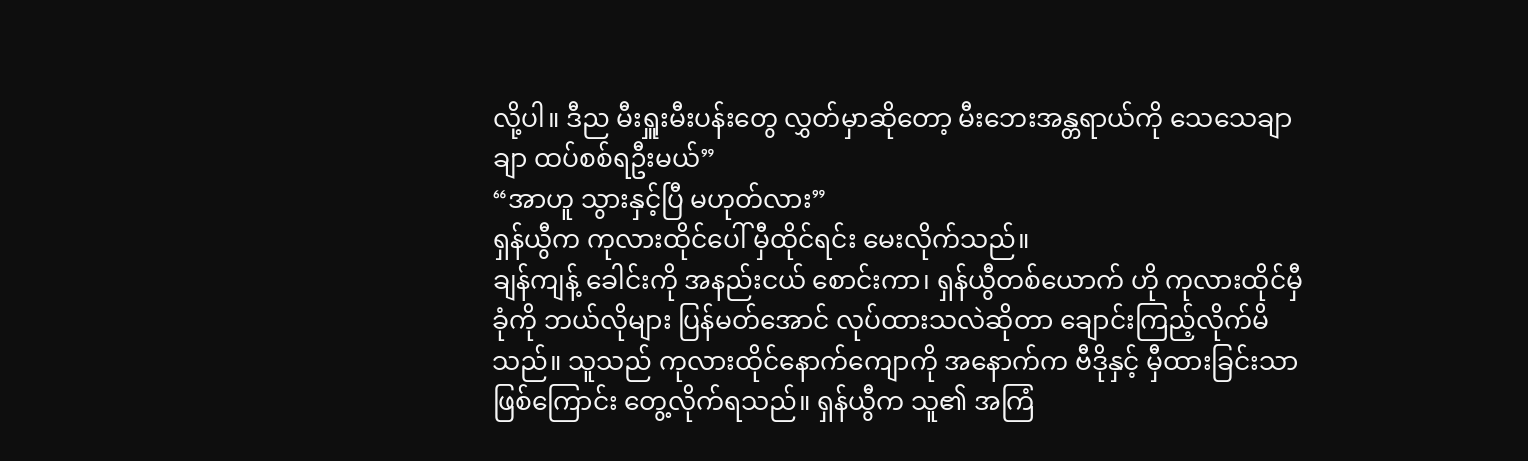လို့ပါ။ ဒီည မီးရှူးမီးပန်းတွေ လွှတ်မှာဆိုတော့ မီးဘေးအန္တရာယ်ကို သေသေချာချာ ထပ်စစ်ရဦးမယ်”
“အာဟူ သွားနှင့်ပြီ မဟုတ်လား”
ရှန်ယွီက ကုလားထိုင်ပေါ် မှီထိုင်ရင်း မေးလိုက်သည်။
ချန်ကျန့် ခေါင်းကို အနည်းငယ် စောင်းကာ၊ ရှန်ယွီတစ်ယောက် ဟို ကုလားထိုင်မှီခုံကို ဘယ်လိုများ ပြန်မတ်အောင် လုပ်ထားသလဲဆိုတာ ချောင်းကြည့်လိုက်မိသည်။ သူသည် ကုလားထိုင်နောက်ကျောကို အနောက်က ဗီဒိုနှင့် မှီထားခြင်းသာ ဖြစ်ကြောင်း တွေ့လိုက်ရသည်။ ရှန်ယွီက သူ၏ အကြံ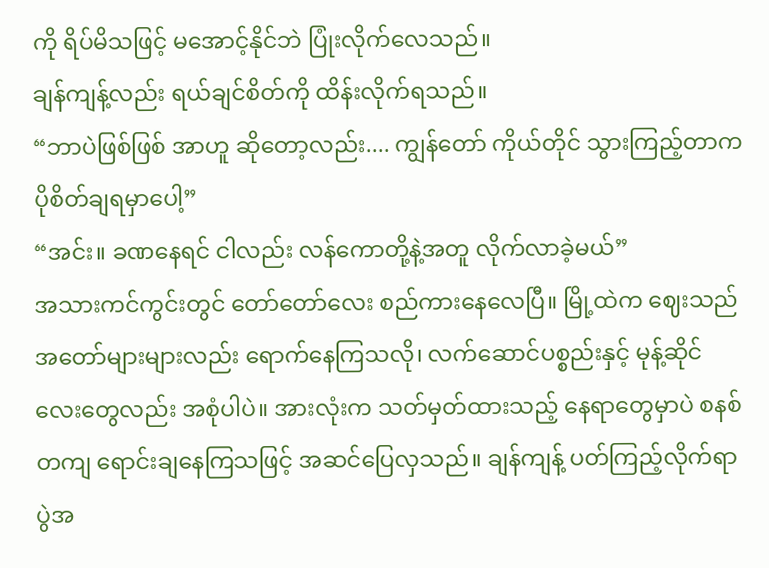ကို ရိပ်မိသဖြင့် မအောင့်နိုင်ဘဲ ပြုံးလိုက်လေသည်။
ချန်ကျန့်လည်း ရယ်ချင်စိတ်ကို ထိန်းလိုက်ရသည်။
“ဘာပဲဖြစ်ဖြစ် အာဟူ ဆိုတော့လည်း.... ကျွန်တော် ကိုယ်တိုင် သွားကြည့်တာက ပိုစိတ်ချရမှာပေါ့”
“အင်း။ ခဏနေရင် ငါလည်း လန်ကောတို့နဲ့အတူ လိုက်လာခဲ့မယ်”
အသားကင်ကွင်းတွင် တော်တော်လေး စည်ကားနေလေပြီ။ မြို့ထဲက ဈေးသည် အတော်များများလည်း ရောက်နေကြသလို၊ လက်ဆောင်ပစ္စည်းနှင့် မုန့်ဆိုင်လေးတွေလည်း အစုံပါပဲ။ အားလုံးက သတ်မှတ်ထားသည့် နေရာတွေမှာပဲ စနစ်တကျ ရောင်းချနေကြသဖြင့် အဆင်ပြေလှသည်။ ချန်ကျန့် ပတ်ကြည့်လိုက်ရာ ပွဲအ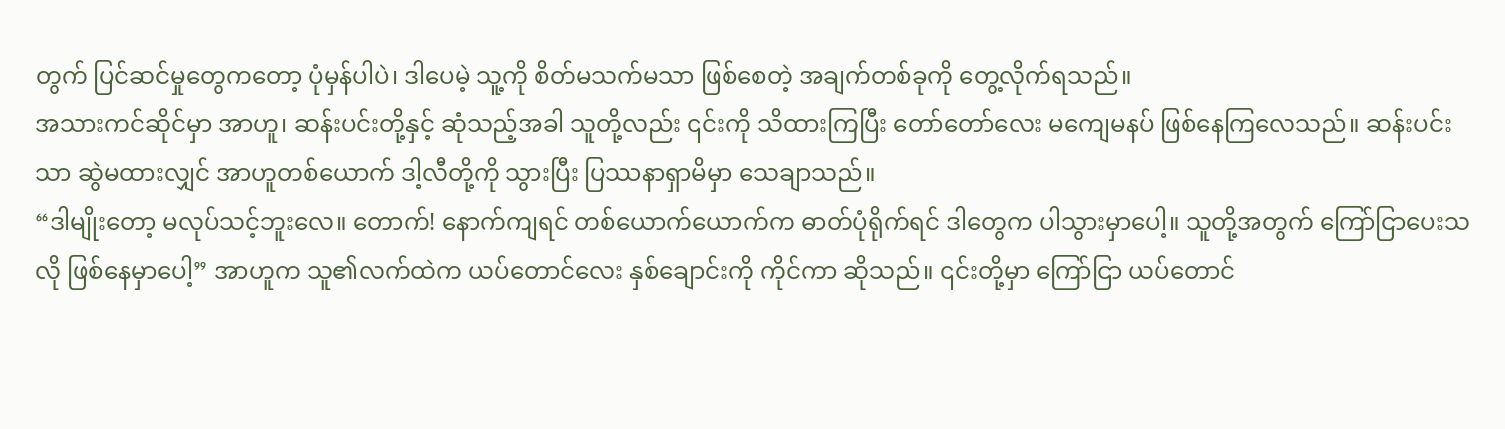တွက် ပြင်ဆင်မှုတွေကတော့ ပုံမှန်ပါပဲ၊ ဒါပေမဲ့ သူ့ကို စိတ်မသက်မသာ ဖြစ်စေတဲ့ အချက်တစ်ခုကို တွေ့လိုက်ရသည်။
အသားကင်ဆိုင်မှာ အာဟူ၊ ဆန်းပင်းတို့နှင့် ဆုံသည့်အခါ သူတို့လည်း ၎င်းကို သိထားကြပြီး တော်တော်လေး မကျေမနပ် ဖြစ်နေကြလေသည်။ ဆန်းပင်းသာ ဆွဲမထားလျှင် အာဟူတစ်ယောက် ဒါ့လီတို့ကို သွားပြီး ပြဿနာရှာမိမှာ သေချာသည်။
“ဒါမျိုးတော့ မလုပ်သင့်ဘူးလေ။ တောက်! နောက်ကျရင် တစ်ယောက်ယောက်က ဓာတ်ပုံရိုက်ရင် ဒါတွေက ပါသွားမှာပေါ့။ သူတို့အတွက် ကြော်ငြာပေးသလို ဖြစ်နေမှာပေါ့” အာဟူက သူ၏လက်ထဲက ယပ်တောင်လေး နှစ်ချောင်းကို ကိုင်ကာ ဆိုသည်။ ၎င်းတို့မှာ ကြော်ငြာ ယပ်တောင်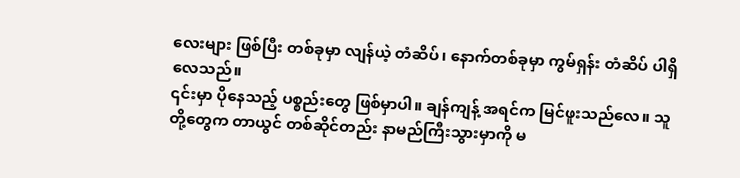လေးများ ဖြစ်ပြီး တစ်ခုမှာ လျန်ယဲ့ တံဆိပ်၊ နောက်တစ်ခုမှာ ကွမ်ရှန်း တံဆိပ် ပါရှိလေသည်။
၎င်းမှာ ပိုနေသည့် ပစ္စည်းတွေ ဖြစ်မှာပါ။ ချန်ကျန့် အရင်က မြင်ဖူးသည်လေ။ သူတို့တွေက တာယွင် တစ်ဆိုင်တည်း နာမည်ကြီးသွားမှာကို မ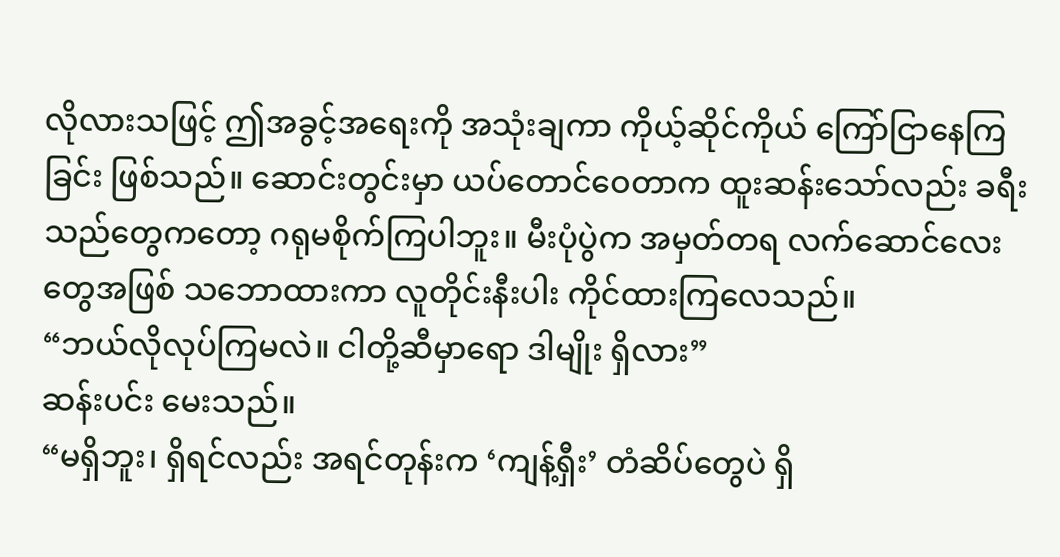လိုလားသဖြင့် ဤအခွင့်အရေးကို အသုံးချကာ ကိုယ့်ဆိုင်ကိုယ် ကြော်ငြာနေကြခြင်း ဖြစ်သည်။ ဆောင်းတွင်းမှာ ယပ်တောင်ဝေတာက ထူးဆန်းသော်လည်း ခရီးသည်တွေကတော့ ဂရုမစိုက်ကြပါဘူး။ မီးပုံပွဲက အမှတ်တရ လက်ဆောင်လေးတွေအဖြစ် သဘောထားကာ လူတိုင်းနီးပါး ကိုင်ထားကြလေသည်။
“ဘယ်လိုလုပ်ကြမလဲ။ ငါတို့ဆီမှာရော ဒါမျိုး ရှိလား”
ဆန်းပင်း မေးသည်။
“မရှိဘူး၊ ရှိရင်လည်း အရင်တုန်းက ‘ကျန့်ရှီး’ တံဆိပ်တွေပဲ ရှိ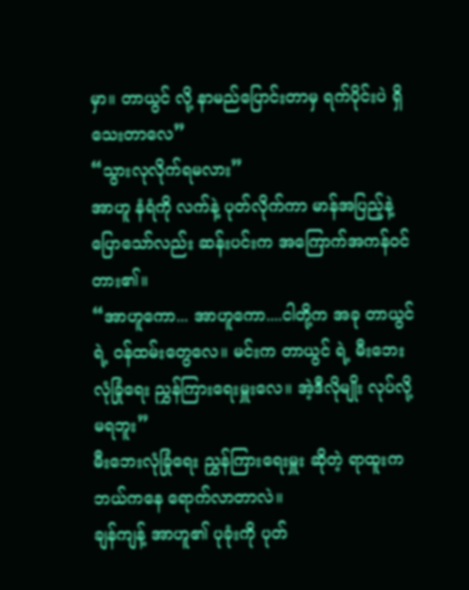မှာ။ တာယွင် လို့ နာမည်ပြောင်းတာမှ ရက်ပိုင်းပဲ ရှိသေးတာလေ”
“သွားလုလိုက်ရမလား”
အာဟူ နံရံကို လက်နဲ့ ပုတ်လိုက်ကာ မာန်အပြည့်နဲ့ ပြောသော်လည်း ဆန်းပင်းက အကြောက်အကန်ဝင်တား၏။
“အာဟူကော... အာဟူကော....ငါတို့က အခု တာယွင် ရဲ့ ဝန်ထမ်းတွေလေ။ မင်းက တာယွင် ရဲ့ မီးဘေးလုံခြုံရေး ညွှန်ကြားရေးမှူးလေ။ အဲ့ဒီလိုမျိုး လုပ်လို့ မရဘူး”
မီးဘေးလုံခြုံရေး ညွှန်ကြားရေးမှူး ဆိုတဲ့ ရာထူးက ဘယ်ကနေ ရောက်လာတာလဲ။
ချန်ကျန့် အာဟူ၏ ပုခုံးကို ပုတ်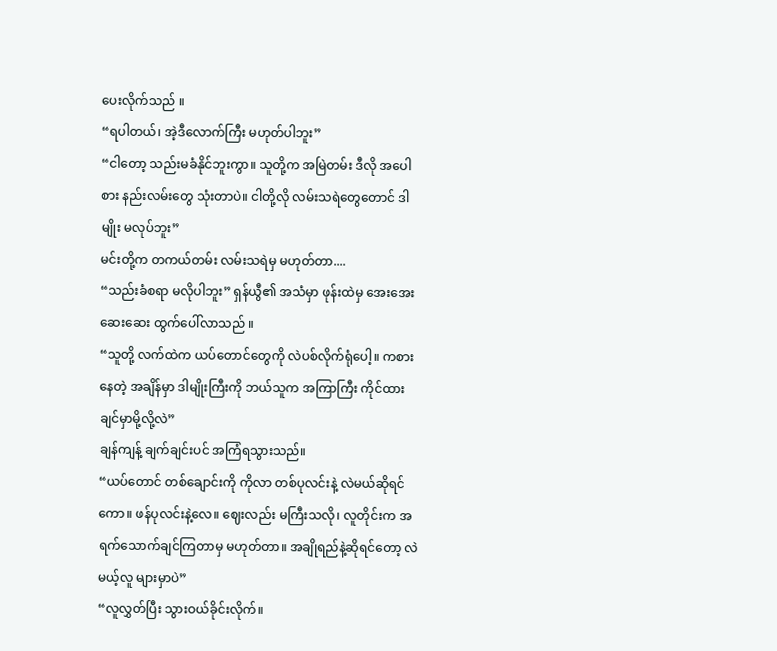ပေးလိုက်သည် ။
“ရပါတယ်၊ အဲ့ဒီလောက်ကြီး မဟုတ်ပါဘူး”
“ငါတော့ သည်းမခံနိုင်ဘူးကွာ။ သူတို့က အမြဲတမ်း ဒီလို အပေါစား နည်းလမ်းတွေ သုံးတာပဲ။ ငါတို့လို လမ်းသရဲတွေတောင် ဒါမျိုး မလုပ်ဘူး”
မင်းတို့က တကယ်တမ်း လမ်းသရဲမှ မဟုတ်တာ....
“သည်းခံစရာ မလိုပါဘူး” ရှန်ယွီ၏ အသံမှာ ဖုန်းထဲမှ အေးအေးဆေးဆေး ထွက်ပေါ်လာသည် ။
“သူတို့ လက်ထဲက ယပ်တောင်တွေကို လဲပစ်လိုက်ရုံပေါ့။ ကစားနေတဲ့ အချိန်မှာ ဒါမျိုးကြီးကို ဘယ်သူက အကြာကြီး ကိုင်ထားချင်မှာမို့လို့လဲ”
ချန်ကျန့် ချက်ချင်းပင် အကြံရသွားသည်။
“ယပ်တောင် တစ်ချောင်းကို ကိုလာ တစ်ပုလင်းနဲ့ လဲမယ်ဆိုရင်ကော။ ဖန်ပုလင်းနဲ့လေ။ ဈေးလည်း မကြီးသလို၊ လူတိုင်းက အရက်သောက်ချင်ကြတာမှ မဟုတ်တာ။ အချိုရည်နဲ့ဆိုရင်တော့ လဲမယ့်လူ များမှာပဲ”
“လူလွှတ်ပြီး သွားဝယ်ခိုင်းလိုက်။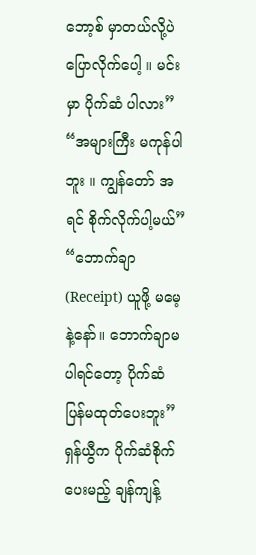ဘော့စ် မှာတယ်လို့ပဲ ပြောလိုက်ပေါ့ ။ မင်းမှာ ပိုက်ဆံ ပါလား”
“အများကြီး မကုန်ပါဘူး ။ ကျွန်တော် အရင် စိုက်လိုက်ပါ့မယ်”
“ဘောက်ချာ (Receipt) ယူဖို့ မမေ့နဲ့နော်။ ဘောက်ချာမပါရင်တော့ ပိုက်ဆံ ပြန်မထုတ်ပေးဘူး”
ရှန်ယွီက ပိုက်ဆံစိုက်ပေးမည့် ချန်ကျန့်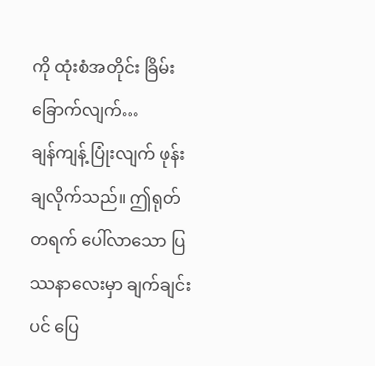ကို ထုံးစံအတိုင်း ခြိမ်းခြောက်လျက်…
ချန်ကျန့် ပြုံးလျက် ဖုန်းချလိုက်သည်။ ဤရုတ်တရက် ပေါ်လာသော ပြဿနာလေးမှာ ချက်ချင်းပင် ပြေ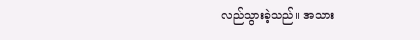လည်သွားခဲ့သည်။ အသား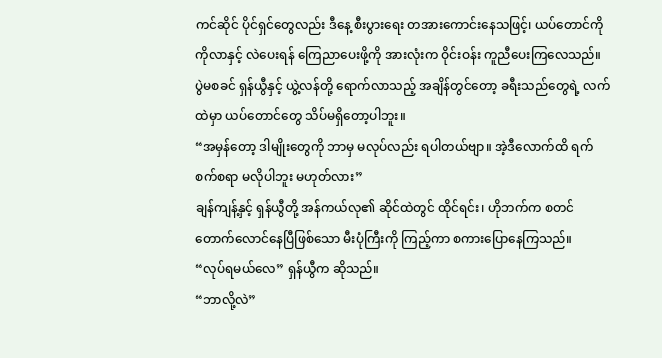ကင်ဆိုင် ပိုင်ရှင်တွေလည်း ဒီနေ့ စီးပွားရေး တအားကောင်းနေသဖြင့်၊ ယပ်တောင်ကို ကိုလာနှင့် လဲပေးရန် ကြေညာပေးဖို့ကို အားလုံးက ဝိုင်းဝန်း ကူညီပေးကြလေသည်။
ပွဲမစခင် ရှန်ယွီနှင့် ယွဲ့လန်တို့ ရောက်လာသည့် အချိန်တွင်တော့ ခရီးသည်တွေရဲ့ လက်ထဲမှာ ယပ်တောင်တွေ သိပ်မရှိတော့ပါဘူး။
“အမှန်တော့ ဒါမျိုးတွေကို ဘာမှ မလုပ်လည်း ရပါတယ်ဗျာ။ အဲ့ဒီလောက်ထိ ရက်စက်စရာ မလိုပါဘူး မဟုတ်လား”
ချန်ကျန့်နှင့် ရှန်ယွီတို့ အန်ကယ်လု၏ ဆိုင်ထဲတွင် ထိုင်ရင်း၊ ဟိုဘက်က စတင် တောက်လောင်နေပြီဖြစ်သော မီးပုံကြီးကို ကြည့်ကာ စကားပြောနေကြသည်။
“လုပ်ရမယ်လေ” ရှန်ယွီက ဆိုသည်။
“ဘာလို့လဲ”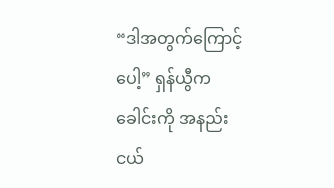“ဒါအတွက်ကြောင့်ပေါ့” ရှန်ယွီက ခေါင်းကို အနည်းငယ်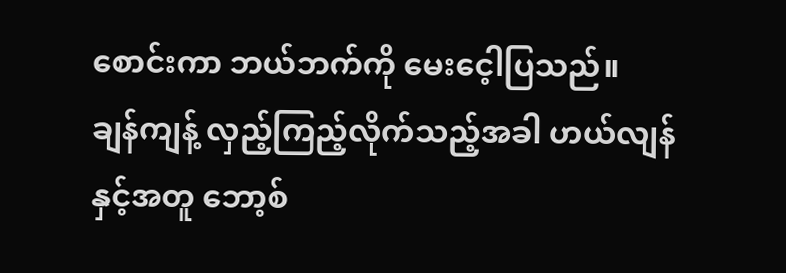စောင်းကာ ဘယ်ဘက်ကို မေးငေ့ါပြသည်။
ချန်ကျန့် လှည့်ကြည့်လိုက်သည့်အခါ ဟယ်လျန်နှင့်အတူ ဘော့စ်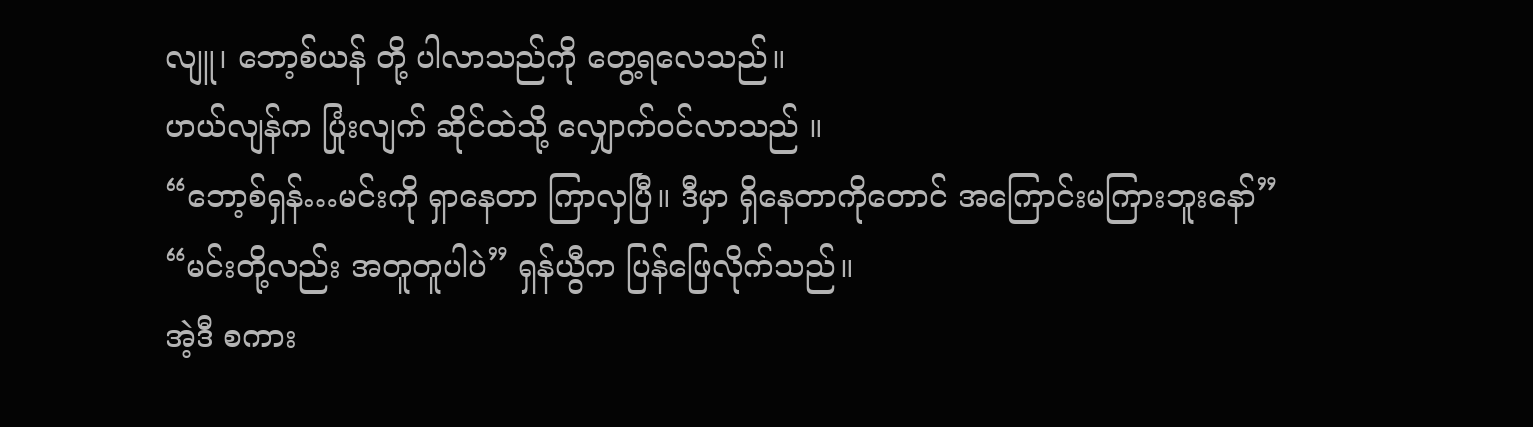လျူ၊ ဘော့စ်ယန် တို့ ပါလာသည်ကို တွေ့ရလေသည်။
ဟယ်လျန်က ပြုံးလျက် ဆိုင်ထဲသို့ လျှောက်ဝင်လာသည် ။
“ဘော့စ်ရှန်…မင်းကို ရှာနေတာ ကြာလှပြီ။ ဒီမှာ ရှိနေတာကိုတောင် အကြောင်းမကြားဘူးနော်”
“မင်းတို့လည်း အတူတူပါပဲ” ရှန်ယွီက ပြန်ဖြေလိုက်သည်။
အဲ့ဒီ စကား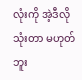လုံးကို အဲ့ဒီလို သုံးတာ မဟုတ်ဘူး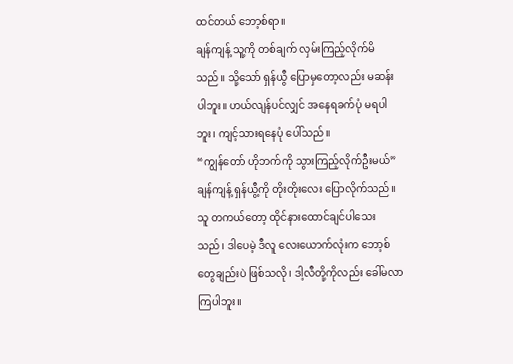ထင်တယ် ဘော့စ်ရာ။
ချန်ကျန့် သူ့ကို တစ်ချက် လှမ်းကြည့်လိုက်မိသည်။ သို့သော် ရှန်ယွီ ပြောမှတော့လည်း မဆန်းပါဘူး။ ဟယ်လျန်ပင်လျှင် အနေရခက်ပုံ မရပါဘူး၊ ကျင့်သားရနေပုံ ပေါ်သည်။
“ကျွန်တော် ဟိုဘက်ကို သွားကြည့်လိုက်ဦးမယ်”
ချန်ကျန့် ရှန်ယွီ့ကို တိုးတိုးလေး ပြောလိုက်သည်။ သူ တကယ်တော့ ထိုင်နားထောင်ချင်ပါသေးသည်၊ ဒါပေမဲ့ ဒီလူ လေးယောက်လုံးက ဘော့စ်တွေချည်းပဲ ဖြစ်သလို၊ ဒါ့လီတို့ကိုလည်း ခေါ်မလာကြပါဘူး။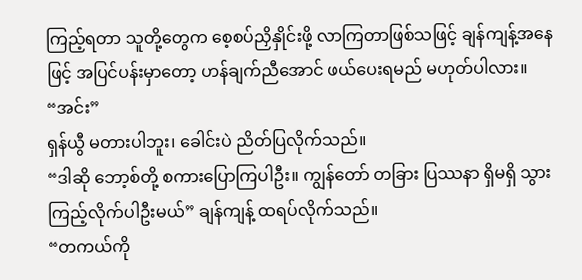ကြည့်ရတာ သူတို့တွေက စေ့စပ်ညှိနှိုင်းဖို့ လာကြတာဖြစ်သဖြင့် ချန်ကျန့်အနေဖြင့် အပြင်ပန်းမှာတော့ ဟန်ချက်ညီအောင် ဖယ်ပေးရမည် မဟုတ်ပါလား။
“အင်း”
ရှန်ယွီ မတားပါဘူး၊ ခေါင်းပဲ ညိတ်ပြလိုက်သည်။
“ဒါဆို ဘော့စ်တို့ စကားပြောကြပါဦး။ ကျွန်တော် တခြား ပြဿနာ ရှိမရှိ သွားကြည့်လိုက်ပါဦးမယ်” ချန်ကျန့် ထရပ်လိုက်သည်။
“တကယ်ကို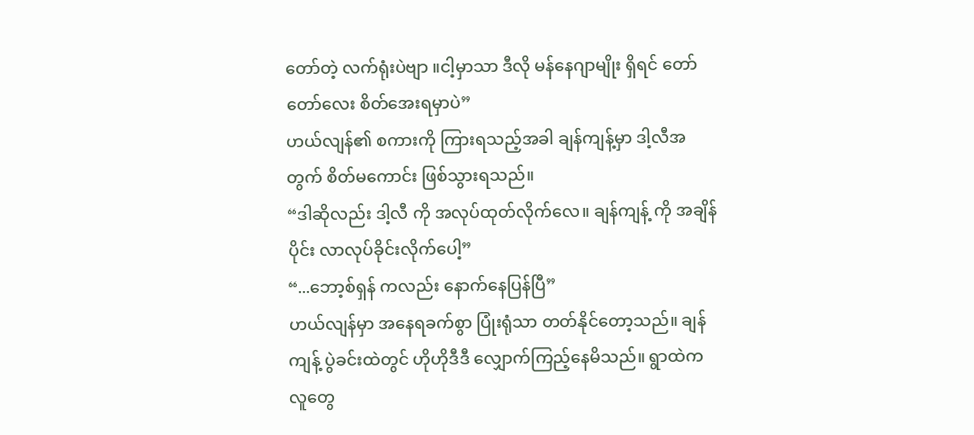တော်တဲ့ လက်ရုံးပဲဗျာ ။ငါ့မှာသာ ဒီလို မန်နေဂျာမျိုး ရှိရင် တော်တော်လေး စိတ်အေးရမှာပဲ”
ဟယ်လျန်၏ စကားကို ကြားရသည့်အခါ ချန်ကျန့်မှာ ဒါ့လီအတွက် စိတ်မကောင်း ဖြစ်သွားရသည်။
“ဒါဆိုလည်း ဒါ့လီ ကို အလုပ်ထုတ်လိုက်လေ။ ချန်ကျန့် ကို အချိန်ပိုင်း လာလုပ်ခိုင်းလိုက်ပေါ့”
“...ဘော့စ်ရှန် ကလည်း နောက်နေပြန်ပြီ”
ဟယ်လျန်မှာ အနေရခက်စွာ ပြုံးရုံသာ တတ်နိုင်တော့သည်။ ချန်ကျန့် ပွဲခင်းထဲတွင် ဟိုဟိုဒီဒီ လျှောက်ကြည့်နေမိသည်။ ရွာထဲက လူတွေ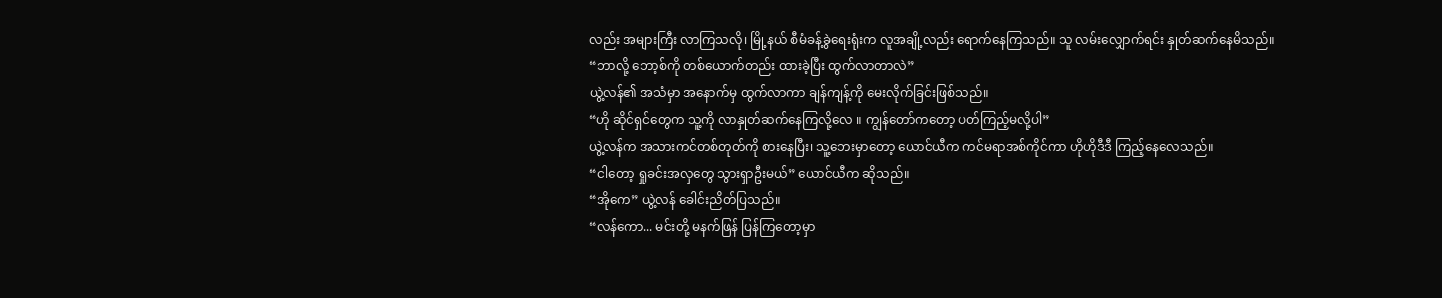လည်း အများကြီး လာကြသလို၊ မြို့နယ် စီမံခန့်ခွဲရေးရုံးက လူအချို့လည်း ရောက်နေကြသည်။ သူ လမ်းလျှောက်ရင်း နှုတ်ဆက်နေမိသည်။
“ဘာလို့ ဘော့စ်ကို တစ်ယောက်တည်း ထားခဲ့ပြီး ထွက်လာတာလဲ”
ယွဲ့လန်၏ အသံမှာ အနောက်မှ ထွက်လာကာ ချန်ကျန့်ကို မေးလိုက်ခြင်းဖြစ်သည်။
“ဟို ဆိုင်ရှင်တွေက သူ့ကို လာနှုတ်ဆက်နေကြလို့လေ ။ ကျွန်တော်ကတော့ ပတ်ကြည့်မလို့ပါ”
ယွဲ့လန်က အသားကင်တစ်တုတ်ကို စားနေပြီး၊ သူ့ဘေးမှာတော့ ယောင်ယီက ကင်မရာအစ်ကိုင်ကာ ဟိုဟိုဒီဒီ ကြည့်နေလေသည်။
“ငါတော့ ရှုခင်းအလှတွေ သွားရှာဦးမယ်” ယောင်ယီက ဆိုသည်။
“အိုကေ” ယွဲ့လန် ခေါင်းညိတ်ပြသည်။
“လန်ကော... မင်းတို့ မနက်ဖြန် ပြန်ကြတော့မှာ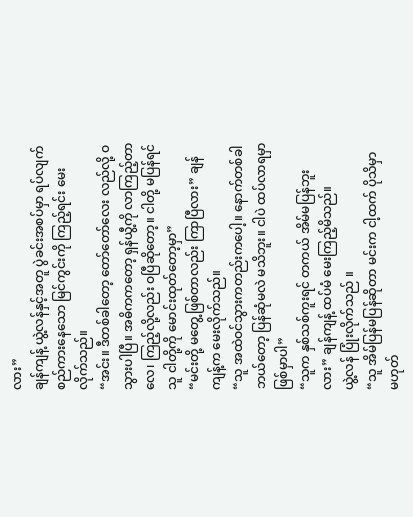လား”
ချန်ကျန့် ယွဲ့လန်နှင့်အတူ ပွဲခင်းအစပ်မှာ ရပ်လျက် စည်ကားနေသော မြင်ကွင်းကို ကြည့်ရင်း မေးလိုက်သည်။
“အင်း။ ဒီတစ်ခါတော့ တော်တော်လေး လည်လို့ ဝသွားပါပြီ။ အဓိကကတော့ ရှန်ယွီ့ကို လာကြည့်တာလေ၊ ကြည့်လို့လည်း ဝပြီဆိုတော့။ ငါတို့ မပြန်ရင် သူ ငါတို့ကို မောင်းထုတ်တော့မှာ”
“မင်းတို့ မတွေ့ဖြစ်တာလည်း ကြာပြီလား” ချန်ကျန့်က မေးလိုက်သည်။
“သူ အထဲဝင်သွားကတည်းကပေါ့။ နောက်တစ်ခါ ဘယ်တော့ ပြန်ဆုံမလဲ မသိဘူး။ ငါပဲ ထပ်လာရမှာ ဖြစ်မှာပါ”
“သူက နှစ်သစ်ကူးရင် တကယ် အိမ်မပြန်ဘူးလား” ချန်ကျန့် ထပ်မံ မေးကြည့်မိသည်။
ယွဲ့လန် ပြုံးလိုက်သည် ။
“သူ အိမ်ပြန်မပြန်ဆိုတာ မင်းက ငါ့ထက် ပိုသိမှာ မဟုတ်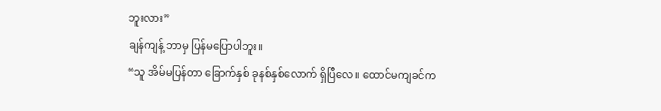ဘူးလား”
ချန်ကျန့် ဘာမှ ပြန်မပြောပါဘူး။
“သူ အိမ်မပြန်တာ ခြောက်နှစ် ခုနစ်နှစ်လောက် ရှိပြီလေ။ ထောင်မကျခင်က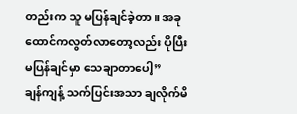တည်းက သူ မပြန်ချင်ခဲ့တာ။ အခု ထောင်ကလွတ်လာတော့လည်း ပိုပြီး မပြန်ချင်မှာ သေချာတာပေါ့”
ချန်ကျန့် သက်ပြင်းအသာ ချလိုက်မိ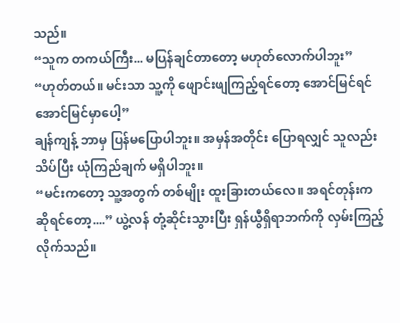သည်။
“သူက တကယ်ကြီး... မပြန်ချင်တာတော့ မဟုတ်လောက်ပါဘူး”
“ဟုတ်တယ်။ မင်းသာ သူ့ကို ဖျောင်းဖျကြည့်ရင်တော့ အောင်မြင်ရင် အောင်မြင်မှာပေါ့”
ချန်ကျန့် ဘာမှ ပြန်မပြောပါဘူး။ အမှန်အတိုင်း ပြောရလျှင် သူလည်း သိပ်ပြီး ယုံကြည်ချက် မရှိပါဘူး။
“မင်းကတော့ သူ့အတွက် တစ်မျိုး ထူးခြားတယ်လေ။ အရင်တုန်းကဆိုရင်တော့....” ယွဲ့လန် တုံ့ဆိုင်းသွားပြီး ရှန်ယွီရှိရာဘက်ကို လှမ်းကြည့်လိုက်သည်။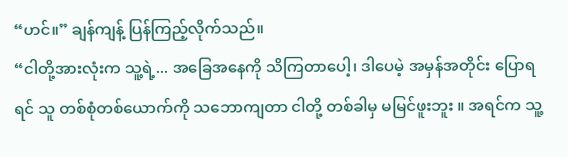“ဟင်။” ချန်ကျန့် ပြန်ကြည့်လိုက်သည်။
“ငါတို့အားလုံးက သူ့ရဲ့... အခြေအနေကို သိကြတာပေါ့၊ ဒါပေမဲ့ အမှန်အတိုင်း ပြောရရင် သူ တစ်စုံတစ်ယောက်ကို သဘောကျတာ ငါတို့ တစ်ခါမှ မမြင်ဖူးဘူး ။ အရင်က သူ့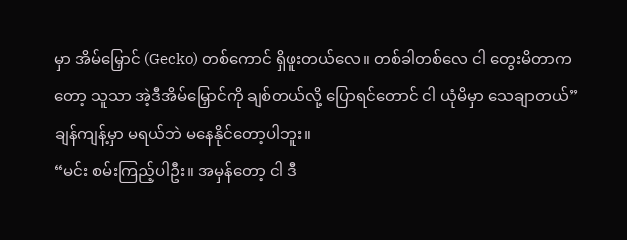မှာ အိမ်မြှောင် (Gecko) တစ်ကောင် ရှိဖူးတယ်လေ။ တစ်ခါတစ်လေ ငါ တွေးမိတာကတော့ သူသာ အဲ့ဒီအိမ်မြှောင်ကို ချစ်တယ်လို့ ပြောရင်တောင် ငါ ယုံမိမှာ သေချာတယ်”
ချန်ကျန့်မှာ မရယ်ဘဲ မနေနိုင်တော့ပါဘူး။
“မင်း စမ်းကြည့်ပါဦး။ အမှန်တော့ ငါ ဒီ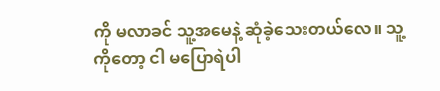ကို မလာခင် သူ့အမေနဲ့ ဆုံခဲ့သေးတယ်လေ။ သူ့ကိုတော့ ငါ မပြောရဲပါ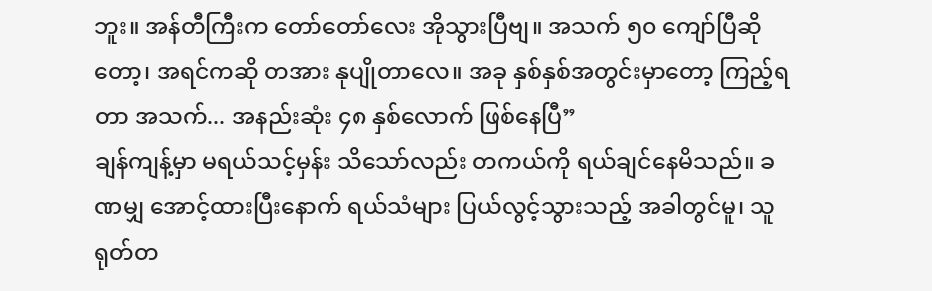ဘူး။ အန်တီကြီးက တော်တော်လေး အိုသွားပြီဗျ။ အသက် ၅၀ ကျော်ပြီဆိုတော့၊ အရင်ကဆို တအား နုပျိုတာလေ။ အခု နှစ်နှစ်အတွင်းမှာတော့ ကြည့်ရတာ အသက်... အနည်းဆုံး ၄၈ နှစ်လောက် ဖြစ်နေပြီ”
ချန်ကျန့်မှာ မရယ်သင့်မှန်း သိသော်လည်း တကယ်ကို ရယ်ချင်နေမိသည်။ ခဏမျှ အောင့်ထားပြီးနောက် ရယ်သံများ ပြယ်လွင့်သွားသည့် အခါတွင်မူ၊ သူ ရုတ်တ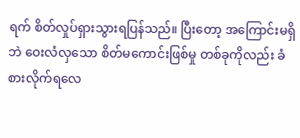ရက် စိတ်လှုပ်ရှားသွားရပြန်သည်။ ပြီးတော့ အကြောင်းမရှိဘဲ ဝေးလံလှသော စိတ်မကောင်းဖြစ်မှု တစ်ခုကိုလည်း ခံစားလိုက်ရလေ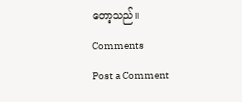တော့သည်။
Comments
Post a Comment